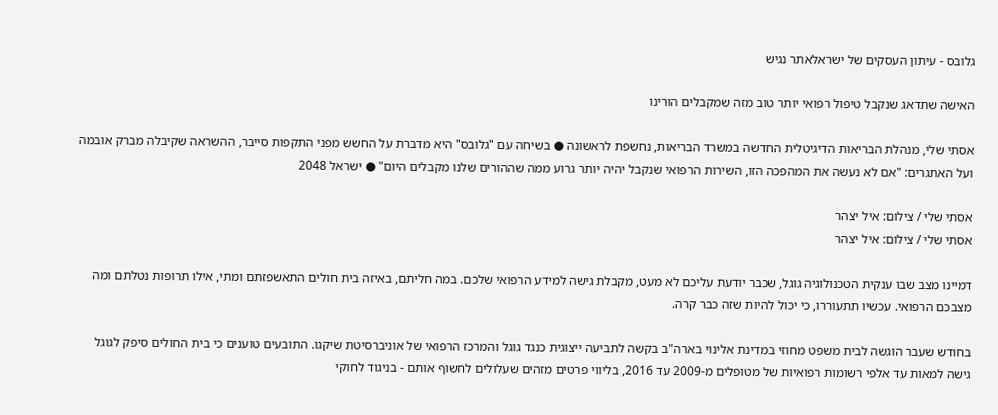גלובס - עיתון העסקים של ישראלאתר נגיש

האישה שתדאג שנקבל טיפול רפואי יותר טוב מזה שמקבלים הורינו

אסתי שלי, מנהלת הבריאות הדיגיטלית החדשה במשרד הבריאות, נחשפת לראשונה ● בשיחה עם "גלובס" היא מדברת על החשש מפני התקפות סייבר, ההשראה שקיבלה מברק אובמה ועל האתגרים: "אם לא נעשה את המהפכה הזו, השירות הרפואי שנקבל יהיה יותר גרוע ממה שההורים שלנו מקבלים היום" ● ישראל 2048

אסתי שלי / צילום: איל יצהר
אסתי שלי / צילום: איל יצהר

דמיינו מצב שבו ענקית הטכנולוגיה גוגל, שכבר יודעת עליכם לא מעט, מקבלת גישה למידע הרפואי שלכם. במה חליתם, באיזה בית חולים התאשפזתם ומתי, אילו תרופות נטלתם ומה מצבכם הרפואי. עכשיו תתעוררו, כי יכול להיות שזה כבר קרה.

בחודש שעבר הוגשה לבית משפט מחוזי במדינת אלינוי בארה"ב בקשה לתביעה ייצוגית כנגד גוגל והמרכז הרפואי של אוניברסיטת שיקגו. התובעים טוענים כי בית החולים סיפק לגוגל גישה למאות עד אלפי רשומות רפואיות של מטופלים מ-2009 עד 2016, בליווי פרטים מזהים שעלולים לחשוף אותם - בניגוד לחוקי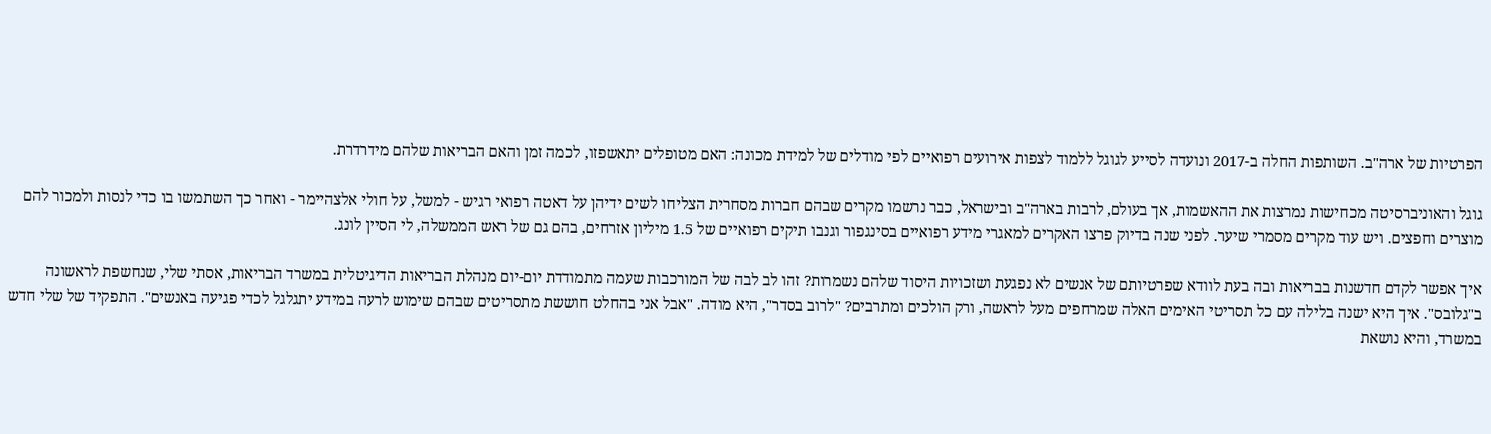הפרטיות של ארה"ב. השותפות החלה ב-2017 ונועדה לסייע לגוגל ללמוד לצפות אירועים רפואיים לפי מודלים של למידת מכונה: האם מטופלים יתאשפזו, לכמה זמן והאם הבריאות שלהם מידרדרת.

גוגל והאוניברסיטה מכחישות נמרצות את ההאשמות, אך בעולם, לרבות בארה"ב ובישראל, כבר נרשמו מקרים שבהם חברות מסחרית הצליחו לשים ידיהן על דאטה רפואי רגיש - למשל, על חולי אלצהיימר - ואחר כך השתמשו בו כדי לנסות ולמכור להם מוצרים וחפצים. ויש עוד מקרים מסמרי שיער. לפני שנה בדיוק פרצו האקרים למאגרי מידע רפואיים בסינגפור וגנבו תיקים רפואיים של 1.5 מיליון אזרחים, בהם גם של ראש הממשלה, לי הסיין לונג.

איך אפשר לקדם חדשנות בבריאות ובה בעת לוודא שפרטיותם של אנשים לא נפגעת ושזכויות היסוד שלהם נשמרות? זהו לב לבה של המורכבות שעמה מתמודדת יום-יום מנהלת הבריאות הדיגיטלית במשרד הבריאות, אסתי שלי, שנחשפת לראשונה ב"גלובס". איך היא ישנה בלילה עם כל תסריטי האימים האלה שמרחפים מעל לראשה, ורק הולכים ומתרבים? "לרוב בסדר", היא מודה. "אבל אני בהחלט חוששת מתסריטים שבהם שימוש לרעה במידע יתגלגל לכדי פגיעה באנשים". התפקיד של שלי חדש במשרד, והיא נושאת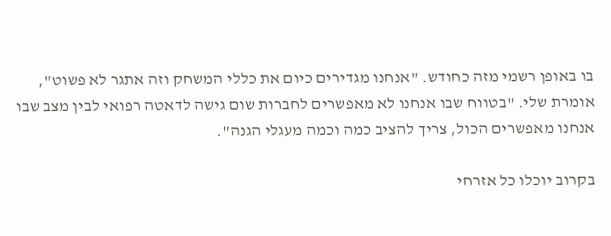בו באופן רשמי מזה כחודש. "אנחנו מגדירים כיום את כללי המשחק וזה אתגר לא פשוט", אומרת שלי. "בטווח שבו אנחנו לא מאפשרים לחברות שום גישה לדאטה רפואי לבין מצב שבו אנחנו מאפשרים הכול, צריך להציב כמה וכמה מעגלי הגנה".

בקרוב יוכלו כל אזרחי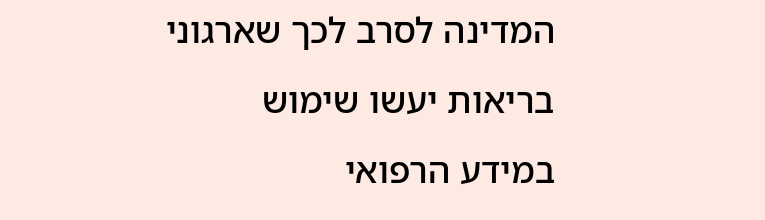המדינה לסרב לכך שארגוני בריאות יעשו שימוש במידע הרפואי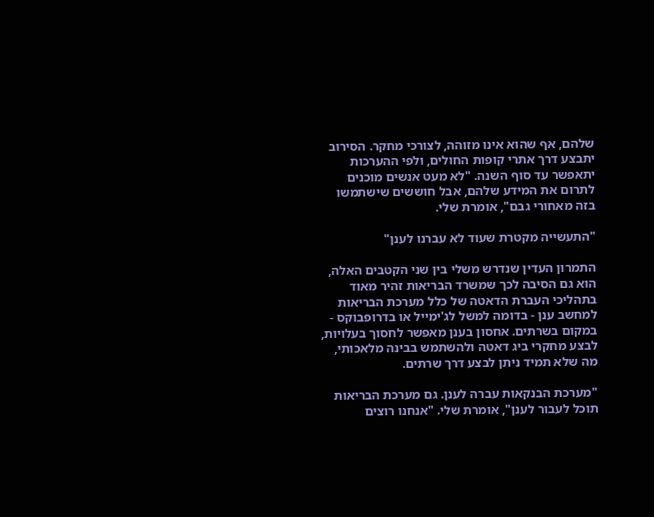שלהם, אף שהוא אינו מזוהה, לצורכי מחקר. הסירוב יתבצע דרך אתרי קופות החולים, ולפי ההערכות יתאפשר עד סוף השנה. "לא מעט אנשים מוכנים לתרום את המידע שלהם, אבל חוששים שישתמשו בזה מאחורי גבם", אומרת שלי.

"התעשייה מקטרת שעוד לא עברנו לענן"

התמרון העדין שנדרש משלי בין שני הקטבים האלה, הוא גם הסיבה לכך שמשרד הבריאות זהיר מאוד בתהליכי העברת הדאטה של כלל מערכת הבריאות למחשב ענן - בדומה למשל לג'ימייל או בדרופבוקס - במקום בשרתים. אחסון בענן מאפשר לחסוך בעלויות, לבצע מחקרי ביג דאטה ולהשתמש בבינה מלאכותי, מה שלא תמיד ניתן לבצע דרך שרתים.

"מערכת הבנקאות עברה לענן. גם מערכת הבריאות תוכל לעבור לענן", אומרת שלי. "אנחנו רוצים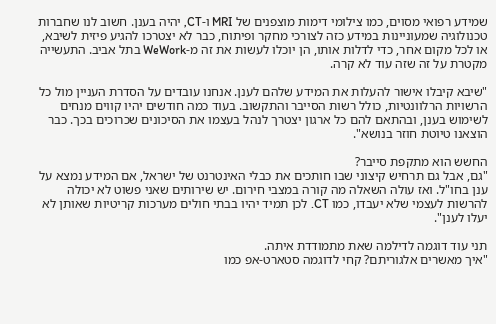שמידע רפואי מסוים, כמו צילומי דימות מוצפנים של MRI ו-CT, יהיה בענן. חשוב לנו שחברות טכנולוגיה שמעוניינות במידע כזה לצורכי מחקר ופיתוח, כבר לא יצטרכו להגיע פיזית לשיבא, או לכל מקום אחר, כדי לדלות אותו, הן יוכלו לעשות את זה מ-WeWork בתל אביב. התעשייה מקטרת על זה שזה עוד לא קרה.

"שיבא קיבלו אישור להעלות את המידע שלהם לענן. אנחנו עובדים על הסדרת העניין מול כל הרשויות הרלוונטיות, כולל רשות הסייבר והתקשוב. בעוד כמה חודשים יהיו קווים מנחים לשימוש בענן, ובהתאם להם כל ארגון יצטרך לנהל בעצמו את הסיכונים שכרוכים בכך. כבר הוצאנו טיוטת חוזר בנושא".

החשש הוא מתקפת סייבר?
"גם, אבל גם תרחיש קיצוני שבו חותכים את כבלי האינטרנט של ישראל, אם המידע נמצא על ענן בחו"ל. ואז עולה השאלה מה קורה במצבי חירום. יש שירותים שאני פשוט לא יכולה להרשות לעצמי שלא יעבדו, כמו CT. לכן תמיד יהיו בבתי חולים מערכות קריטיות שאותן לא יעלו לענן".

תני עוד דוגמה לדילמה שאת מתמודדת איתה.
"איך מאשרים אלגוריתם? קחי לדוגמה סטארט-אפ כמו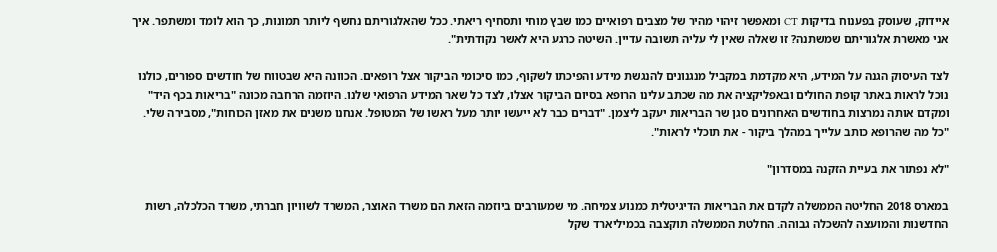איידוק, שעוסק בפענוח בדיקות CT ומאפשר זיהוי מהיר של מצבים רפואיים כמו שבץ מוחי ותסחיף ריאתי. ככל שהאלגוריתם נחשף ליותר תמונות, כך הוא לומד ומשתפר. איך אני מאשרת אלגוריתם שמשתנה? זו שאלה שאין לי עליה תשובה עדיין. השיטה כרגע היא לאשר נקודתית".

לצד העיסוק הגנה על המידע, היא מקדמת במקביל מנגנונים להנגשת מידע והפיכתו לשקוף, כמו סיכומי הביקור אצל רופאים. הכוונה היא שבטווח של חודשים ספורים, כולנו נוכל לראות באתר קופת החולים ובאפליקציה את מה שכתב עלינו הרופא בסיום הביקור אצלו, לצד כל שאר המידע הרפואי שלנו. היוזמה הרחבה מכונה "בריאות בכף היד" ומקדם אותה נמרצות בחודשים האחרונים סגן שר הבריאות יעקב ליצמן. "דברים כבר לא ייעשו יותר מעל ראשו של המטופל. אנחנו משנים את מאזן הכוחות", מסבירה שלי. "כל מה שהרופא כותב עלייך במהלך ביקור - את תוכלי לראות".

"לא נפתור את בעיית הזקנה במסדרון"

במארס 2018 החליטה הממשלה לקדם את הבריאות הדיגיטלית כמנוע צמיחה. מי שמעורבים ביוזמה הזאת הם משרד האוצר, המשרד לשוויון חברתי, משרד הכלכלה, רשות החדשנות והמועצה להשכלה גבוהה. החלטת הממשלה תוקצבה בכמיליארד שקל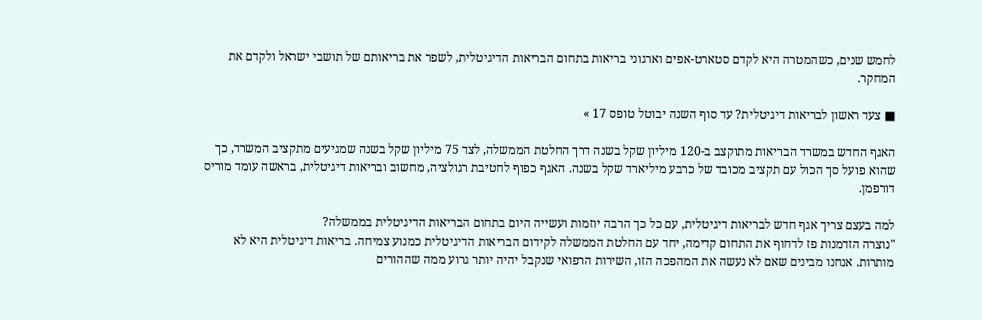לחמש שנים, כשהמטרה היא לקדם סטארט-אפים וארגוני בריאות בתחום הבריאות הדיגיטלית, לשפר את בריאותם של תושבי ישראל ולקדם את המחקר.

■ צעד ראשון לבריאות דיגיטלית? עד סוף השנה יבוטל טופס 17 »

האגף החדש במשרד הבריאות מתוקצב ב-120 מיליון שקל בשנה דרך החלטת הממשלה, לצד 75 מיליון שקל בשנה שמגיעים מתקציב המשרד, כך שהוא פועל סך הכול עם תקציב מכובד של כרבע מיליארד שקל בשנה. האגף כפוף לחטיבת רגולציה, מחשוב ובריאות דיגיטלית, בראשה עומד מוריס דורפמן.

למה בעצם צריך אגף חדש לבריאות דיגיטלית, עם כל כך הרבה יוזמות ועשייה היום בתחום הבריאות הדיגיטלית בממשלה?
"נוצרה הזדמנות פז לדחוף את התחום קדימה, יחד עם החלטת הממשלה לקידום הבריאות הדיגיטלית כמנוע צמיחה. בריאות דיגיטלית היא לא מותרות. אנחנו מבינים שאם לא נעשה את המהפכה הזו, השירות הרפואי שנקבל יהיה יותר גרוע ממה שההורים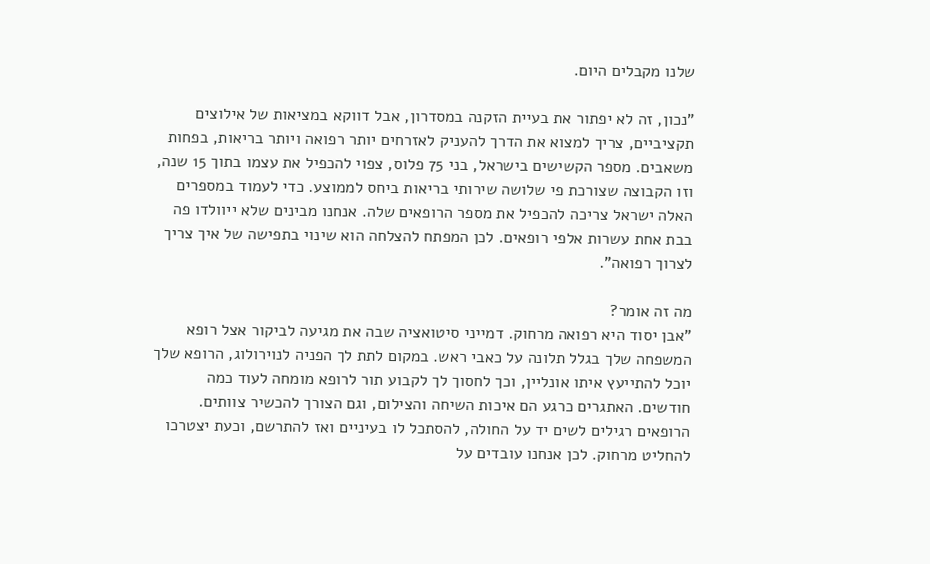שלנו מקבלים היום.

"נכון, זה לא יפתור את בעיית הזקנה במסדרון, אבל דווקא במציאות של אילוצים תקציביים, צריך למצוא את הדרך להעניק לאזרחים יותר רפואה ויותר בריאות, בפחות משאבים. מספר הקשישים בישראל, בני 75 פלוס, צפוי להכפיל את עצמו בתוך 15 שנה, וזו הקבוצה שצורכת פי שלושה שירותי בריאות ביחס לממוצע. כדי לעמוד במספרים האלה ישראל צריכה להכפיל את מספר הרופאים שלה. אנחנו מבינים שלא ייוולדו פה בבת אחת עשרות אלפי רופאים. לכן המפתח להצלחה הוא שינוי בתפישה של איך צריך לצרוך רפואה".

מה זה אומר?
"אבן יסוד היא רפואה מרחוק. דמייני סיטואציה שבה את מגיעה לביקור אצל רופא המשפחה שלך בגלל תלונה על כאבי ראש. במקום לתת לך הפניה לנוירולוג, הרופא שלך יוכל להתייעץ איתו אונליין, וכך לחסוך לך לקבוע תור לרופא מומחה לעוד כמה חודשים. האתגרים כרגע הם איכות השיחה והצילום, וגם הצורך להכשיר צוותים. הרופאים רגילים לשים יד על החולה, להסתכל לו בעיניים ואז להתרשם, וכעת יצטרכו להחליט מרחוק. לכן אנחנו עובדים על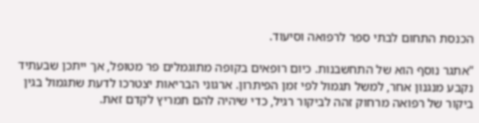הכנסת התחום לבתי ספר לרפואה וסיעוד.

"אתגר נוסף הוא של התחשבנות. כיום רופאים בקופה מתוגמלים פר מטופל, אך ייתכן שבעתיד נקבע מנגנון אחר, למשל תגמול לפי זמן הפיתרון. ארגוני הבריאות יצטרכו לדעת שתגמול בגין ביקור של רפואה מרחוק זהה לביקור רגיל, כדי שיהיה להם תמריץ לקדם זאת.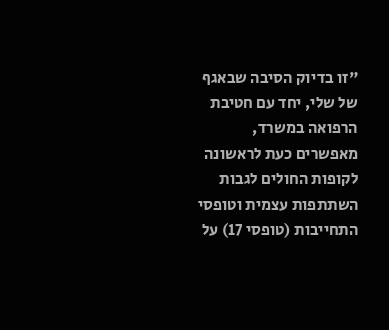"זו בדיוק הסיבה שבאגף של שלי, יחד עם חטיבת הרפואה במשרד, מאפשרים כעת לראשונה לקופות החולים לגבות השתתפות עצמית וטופסי התחייבות (טופסי 17) על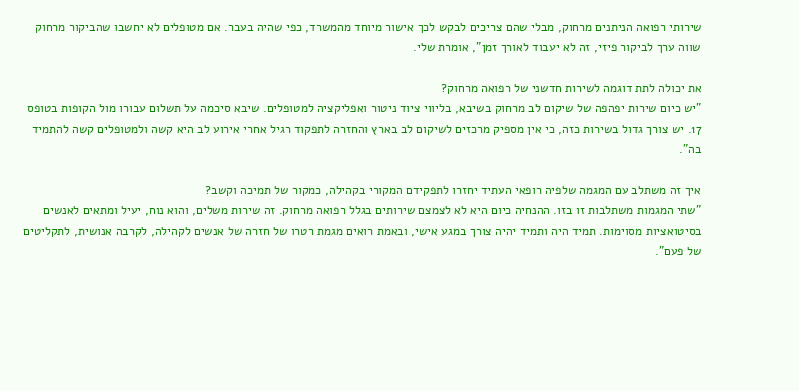שירותי רפואה הניתנים מרחוק, מבלי שהם צריכים לבקש לכך אישור מיוחד מהמשרד, כפי שהיה בעבר. אם מטופלים לא יחשבו שהביקור מרחוק שווה ערך לביקור פיזי, זה לא יעבוד לאורך זמן", אומרת שלי.

את יכולה לתת דוגמה לשירות חדשני של רפואה מרחוק?
"יש כיום שירות יפהפה של שיקום לב מרחוק בשיבא, בליווי ציוד ניטור ואפליקציה למטופלים. שיבא סיכמה על תשלום עבורו מול הקופות בטופס 17. יש צורך גדול בשירות כזה, כי אין מספיק מרכזים לשיקום לב בארץ והחזרה לתפקוד רגיל אחרי אירוע לב היא קשה ולמטופלים קשה להתמיד בה".

איך זה משתלב עם המגמה שלפיה רופאי העתיד יחזרו לתפקידם המקורי בקהילה, כמקור של תמיכה וקשב?
"שתי המגמות משתלבות זו בזו. ההנחיה כיום היא לא לצמצם שירותים בגלל רפואה מרחוק. זה שירות משלים, והוא נוח, יעיל ומתאים לאנשים בסיטואציות מסוימות. תמיד היה ותמיד יהיה צורך במגע אישי, ובאמת רואים מגמת רטרו של חזרה של אנשים לקהילה, לקרבה אנושית, לתקליטים של פעם".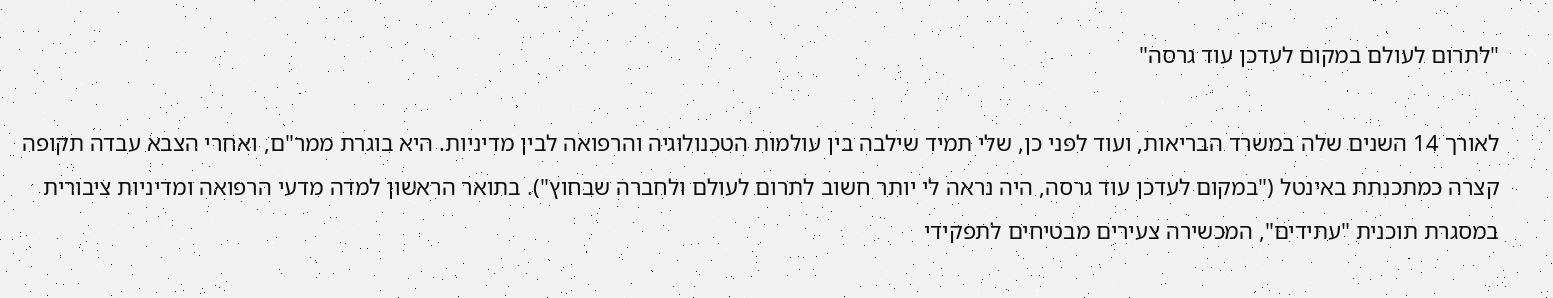"לתרום לעולם במקום לעדכן עוד גרסה"

לאורך 14 השנים שלה במשרד הבריאות, ועוד לפני כן, שלי תמיד שילבה בין עולמות הטכנולוגיה והרפואה לבין מדיניות. היא בוגרת ממר"ם, ואחרי הצבא עבדה תקופה קצרה כמתכנתת באינטל ("במקום לעדכן עוד גרסה, היה נראה לי יותר חשוב לתרום לעולם ולחברה שבחוץ"). בתואר הראשון למדה מדעי הרפואה ומדיניות ציבורית במסגרת תוכנית "עתידים", המכשירה צעירים מבטיחים לתפקידי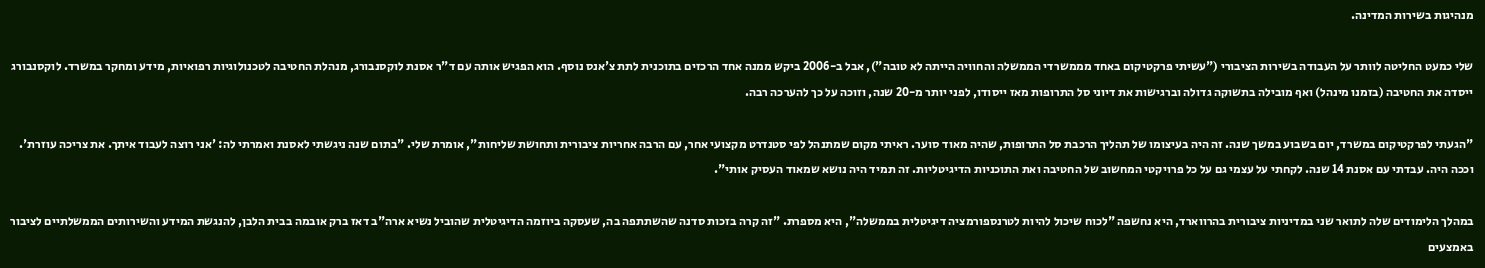מנהיגות בשירות המדינה.

שלי כמעט החליטה לוותר על העבודה בשירות הציבורי ("עשיתי פרקטיקום באחד מממשרדי הממשלה והחוויה הייתה לא טובה"), אבל ב-2006 ביקש ממנה אחד הרכזים בתוכנית לתת צ'אנס נוסף. הוא הפגיש אותה עם ד"ר אסנת לוקסנבורג, מנהלת החטיבה לטכנולוגיות רפואיות, מידע ומחקר במשרד. לוקסנבורג ייסדה את החטיבה (בזמנו מינהל) ואף מובילה בתשוקה גדולה וברגישות את דיוני סל התרופות מאז ייסודו, לפני יותר מ-20 שנה, וזוכה על כך להערכה רבה.

"הגעתי לפרקטיקום במשרד, יום בשבוע במשך שנה. זה היה בעיצומו של תהליך הרכבת סל התרופות, שהיה מאוד סוער. ראיתי מקום שמתנהל לפי סטנדרט מקצועי אחר, עם הרבה אחריות ציבורית ותחושת שליחות", אומרת שלי. "בתום שנה ניגשתי לאסנת ואמרתי לה: 'אני רוצה לעבוד איתך. את צריכה עוזרת'. וככה היה. עבדתי עם אסנת 14 שנה. לקחתי על עצמי גם על כל פרויקטי המחשוב של החטיבה ואת התוכניות הדיגיטליות. זה תמיד היה נושא שמאוד העסיק אותי".

במהלך הלימודים שלה לתואר שני במדיניות ציבורית בהרווארד, היא נחשפה "לכוח שיכול להיות לטרנספורמציה דיגיטלית בממשלה", היא מספרת. "זה קרה בזכות סדנה שהשתתפה בה, שעסקה ביוזמה הדיגיטלית שהוביל נשיא ארה"ב דאז ברק אובמה בבית הלבן, להנגשת המידע והשירותים הממשלתיים לציבור באמצעים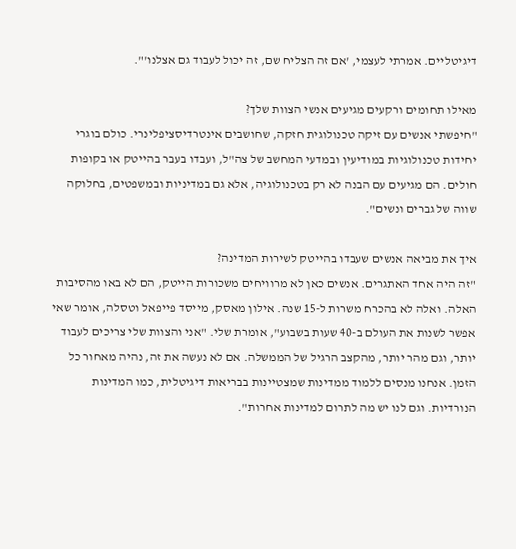דיגיטליים. אמרתי לעצמי, 'אם זה הצליח שם, זה יכול לעבוד גם אצלנו'".

מאילו תחומים ורקעים מגיעים אנשי הצוות שלך?
"חיפשתי אנשים עם זיקה טכנולוגית חזקה, שחושבים אינטרדיסציפלינרי. כולם בוגרי יחידות טכנולוגיות במודיעין ובמדעי המחשב של צה"ל, ועבדו בעבר בהייטק או בקופות חולים. הם מגיעים עם הבנה לא רק בטכנולוגיה, אלא גם במדיניות ובמשפטים, בחלוקה שווה של גברים ונשים".

איך את מביאה אנשים שעבדו בהייטק לשירות המדינה?
"זה היה אחד האתגרים. אנשים כאן לא מרוויחים משכורות הייטק, הם לא באו מהסיבות האלה. ואלה לא בהכרח משרות ל-15 שנה. אילון מאסק, מייסד פייפאל וטסלה, אומר שאי אפשר לשנות את העולם ב-40 שעות בשבוע", אומרת שלי. "אני והצוות שלי צריכים לעבוד יותר, וגם מהר יותר, מהקצב הרגיל של הממשלה. אם לא נעשה את זה, נהיה מאחור כל הזמן. אנחנו מנסים ללמוד ממדינות שמצטיינות בבריאות דיגיטלית, כמו המדינות הנורדיות. וגם לנו יש מה לתרום למדינות אחרות".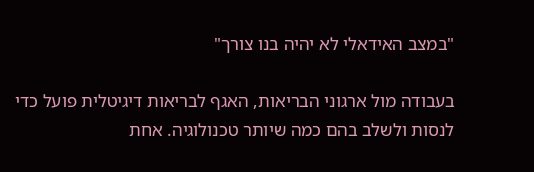"במצב האידאלי לא יהיה בנו צורך"

בעבודה מול ארגוני הבריאות, האגף לבריאות דיגיטלית פועל כדי לנסות ולשלב בהם כמה שיותר טכנולוגיה. אחת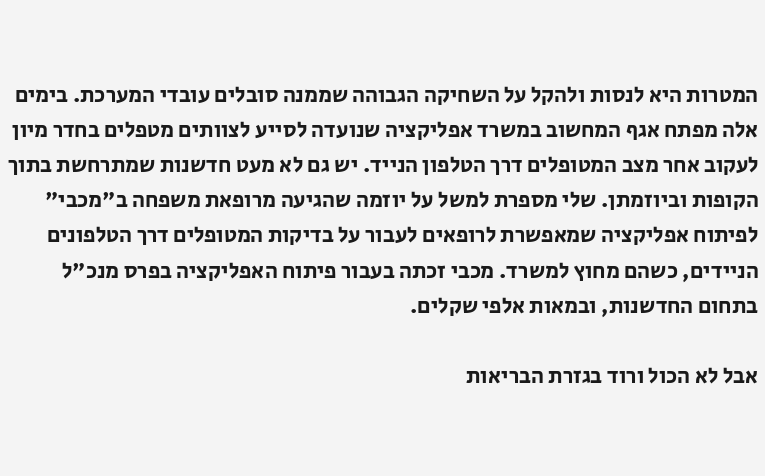המטרות היא לנסות ולהקל על השחיקה הגבוהה שממנה סובלים עובדי המערכת. בימים אלה מפתח אגף המחשוב במשרד אפליקציה שנועדה לסייע לצוותים מטפלים בחדר מיון לעקוב אחר מצב המטופלים דרך הטלפון הנייד. יש גם לא מעט חדשנות שמתרחשת בתוך הקופות וביוזמתן. שלי מספרת למשל על יוזמה שהגיעה מרופאת משפחה ב"מכבי" לפיתוח אפליקציה שמאפשרת לרופאים לעבור על בדיקות המטופלים דרך הטלפונים הניידים, כשהם מחוץ למשרד. מכבי זכתה בעבור פיתוח האפליקציה בפרס מנכ"ל בתחום החדשנות, ובמאות אלפי שקלים.

אבל לא הכול ורוד בגזרת הבריאות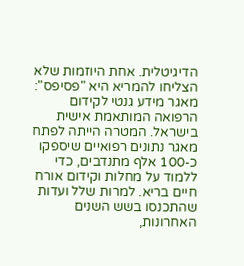הדיגיטלית. אחת היוזמות שלא הצליחו להמריא היא "פסיפס": מאגר מידע גנטי לקידום הרפואה המותאמת אישית בישראל. המטרה הייתה לפתח מאגר נתונים רפואיים שיספקו כ-100 אלף מתנדבים, כדי ללמוד על מחלות וקידום אורח חיים בריא. למרות שלל ועדות שהתכנסו בשש השנים האחרונות,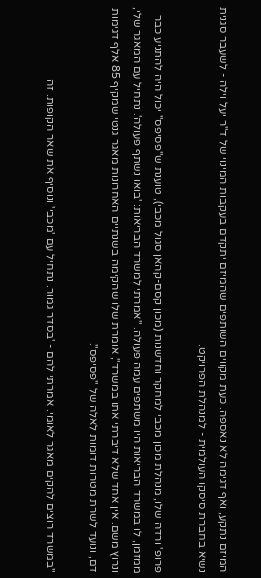המיזם נתקע, ואף דגימה לא נאספה. כעת מקווים השותפים שהמיזם יתקדם בעקבות המינוי של ד"ר יעל וילה - לשעבר סגנית נשיא בחברת סיסקו העולמית - למנהלת הפרויקט.

פרופ' ורדה שלו, מנהלת מכון מכבי למחקר וחדשנות (מכון קסם-קהאן סגול מכבי), טוענת ש"פסיפס" יכול היה להתניע כבר ממזמן, לו במשרד הבריאות היו משתפים עמה פעולה. "אמרתי למשרד הבריאות: 'בואו נשתף פעולה'. נתחיל עם המאגר שלי, ונרוץ משם. אין אחד שלא דיברתי אתו במשרד", אומרת שלו שהקימה בשנתיים האחרונות מאגר גנטי שמקיף 85 אלף דגימות דם, ונועד לשרת מטרות דומות לאלה של "פסיפס".

"במשרד רוצים להקים מאגר לאומי. אמרתי להם - 'בסדר גמור. נתחיל עם 'מכבי' ונוסיף את שאר הקופות. זה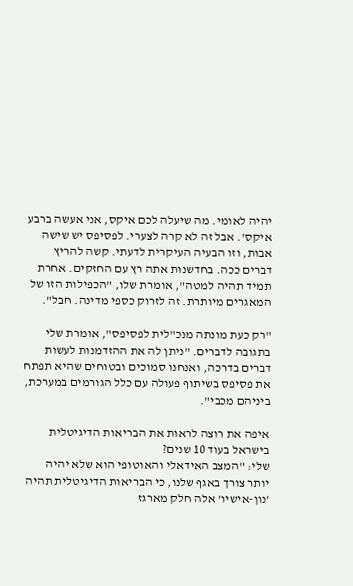יהיה לאומי. מה שיעלה לכם איקס, אני אעשה ברבע איקס'. אבל זה לא קרה לצערי. לפסיפס יש שישה אבות, וזו הבעיה העיקרית לדעתי. קשה להריץ דברים ככה. בחדשנות אתה רץ עם החזקים. אחרת תמיד תהיה למטה", אומרת שלו, "הכפילות הזו של המאגרים מיותרת. זה לזרוק כספי מדינה. חבל".

"רק כעת מונתה מנכ"לית לפסיפס", אומרת שלי בתגובה לדברים. "ניתן לה את ההזדמנות לעשות דברים בדרכה, ואנחנו סמוכים ובטוחים שהיא תפתח את פסיפס בשיתוף פעולה עם כלל הגורמים במערכת, ביניהם מכבי".

איפה את רוצה לראות את הבריאות הדיגיטלית בישראל בעוד 10 שנים?
שלי: "המצב האידאלי והאוטופי הוא שלא יהיה יותר צורך באגף שלנו, כי הבריאות הדיגיטלית תהיה 'נון-אישיו' אלה חלק מארגז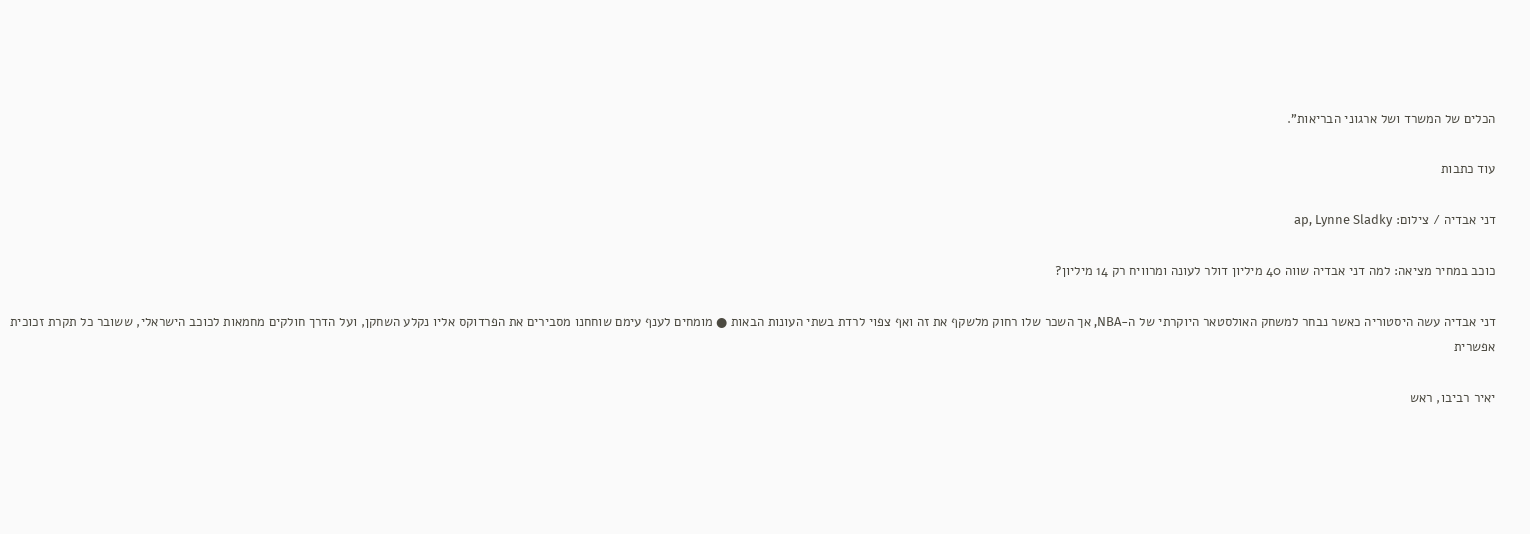הכלים של המשרד ושל ארגוני הבריאות".

עוד כתבות

דני אבדיה / צילום: ap, Lynne Sladky

כוכב במחיר מציאה: למה דני אבדיה שווה 40 מיליון דולר לעונה ומרוויח רק 14 מיליון?

דני אבדיה עשה היסטוריה כאשר נבחר למשחק האולסטאר היוקרתי של ה-NBA, אך השכר שלו רחוק מלשקף את זה ואף צפוי לרדת בשתי העונות הבאות ● מומחים לענף עימם שוחחנו מסבירים את הפרדוקס אליו נקלע השחקן, ועל הדרך חולקים מחמאות לכוכב הישראלי, ששובר כל תקרת זכוכית אפשרית

יאיר רביבו, ראש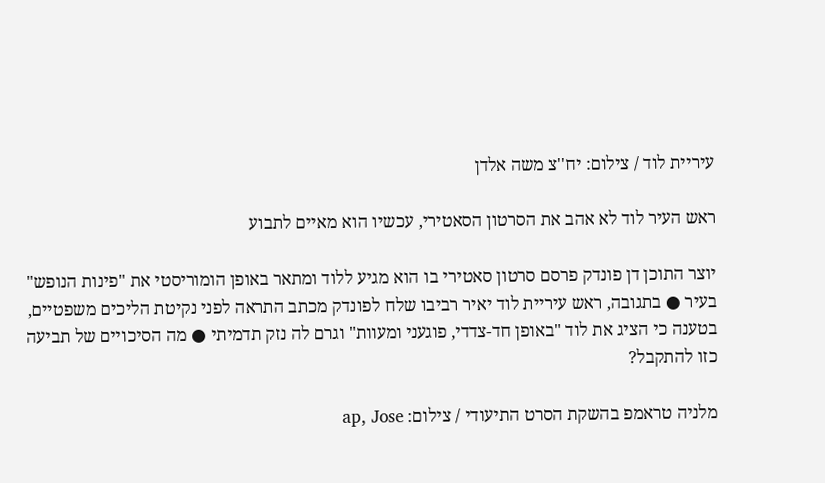עיריית לוד / צילום: יח''צ משה אלדן

ראש העיר לוד לא אהב את הסרטון הסאטירי, עכשיו הוא מאיים לתבוע

יוצר התוכן דן פונדק פרסם סרטון סאטירי בו הוא מגיע ללוד ומתאר באופן הומוריסטי את "פינות הנופש" בעיר ● בתגובה, ראש עיריית לוד יאיר רביבו שלח לפונדק מכתב התראה לפני נקיטת הליכים משפטיים, בטענה כי הציג את לוד "באופן חד-צדדי, פוגעני ומעוות" וגרם לה נזק תדמיתי ● מה הסיכויים של תביעה כזו להתקבל?

מלניה טראמפ בהשקת הסרט התיעודי / צילום: ap, Jose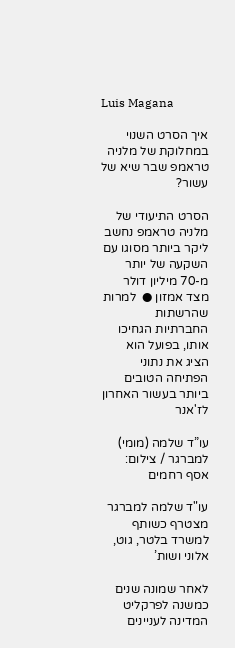Luis Magana

איך הסרט השנוי במחלוקת של מלניה טראמפ שבר שיא של עשור?

הסרט התיעודי של מלניה טראמפ נחשב ליקר ביותר מסוגו עם השקעה של יותר מ-70 מיליון דולר מצד אמזון ●  למרות שהרשתות החברתיות הגחיכו אותו, בפועל הוא הציג את נתוני הפתיחה הטובים ביותר בעשור האחרון לז'אנר

עו”ד שלמה (מומי) למברגר / צילום: אסף רחמים

עו"ד שלמה למברגר מצטרף כשותף למשרד בלטר, גוט, אלוני ושות’

לאחר שמונה שנים כמשנה לפרקליט המדינה לעניינים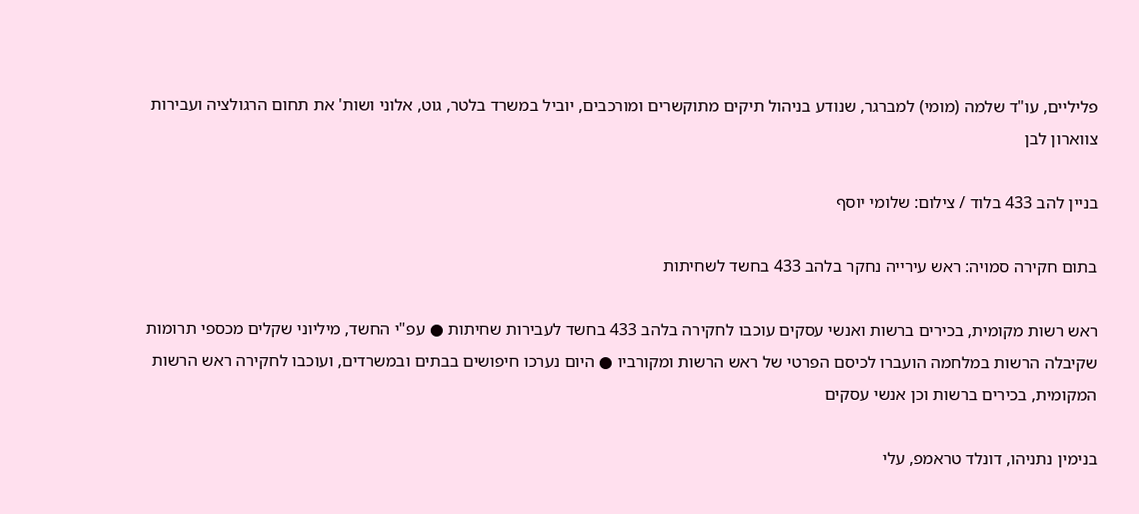פליליים, עו"ד שלמה (מומי) למברגר, שנודע בניהול תיקים מתוקשרים ומורכבים, יוביל במשרד בלטר, גוט, אלוני ושות' את תחום הרגולציה ועבירות צווארון לבן

בניין להב 433 בלוד / צילום: שלומי יוסף

בתום חקירה סמויה: ראש עירייה נחקר בלהב 433 בחשד לשחיתות

ראש רשות מקומית, בכירים ברשות ואנשי עסקים עוכבו לחקירה בלהב 433 בחשד לעבירות שחיתות ● עפ"י החשד, מיליוני שקלים מכספי תרומות שקיבלה הרשות במלחמה הועברו לכיסם הפרטי של ראש הרשות ומקורביו ● היום נערכו חיפושים בבתים ובמשרדים, ועוכבו לחקירה ראש הרשות המקומית, בכירים ברשות וכן אנשי עסקים

בנימין נתניהו, דונלד טראמפ, עלי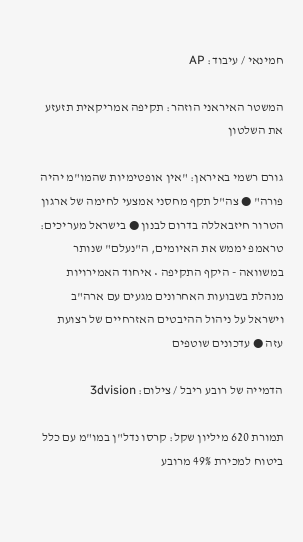חמינאי / עיבוד: AP

המשטר האיראני הוזהר: תקיפה אמריקאית תזעזע את השלטון

גורם רשמי באיראן: "אין אופטימיות שהמו"מ יהיה פורה" ● צה"ל תקף מחסני אמצעי לחימה של ארגון הטרור חיזבאללה בדרום לבנון ● בישראל מעריכים: טראמפ יממש את האיומים, ה"נעלם" שנותר במשוואה - היקף התקיפה • איחוד האמירויות מנהלת בשבועות האחרונים מגעים עם ארה"ב וישראל על ניהול ההיבטים האזרחיים של רצועת עזה ● עדכונים שוטפים

הדמייה של רובע ריבל / צילום: 3dvision

תמורת 620 מיליון שקל: קרסו נדל"ן במו"מ עם כלל ביטוח למכירת 49% מרובע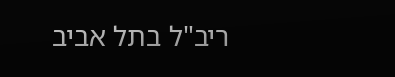ריב"ל בתל אביב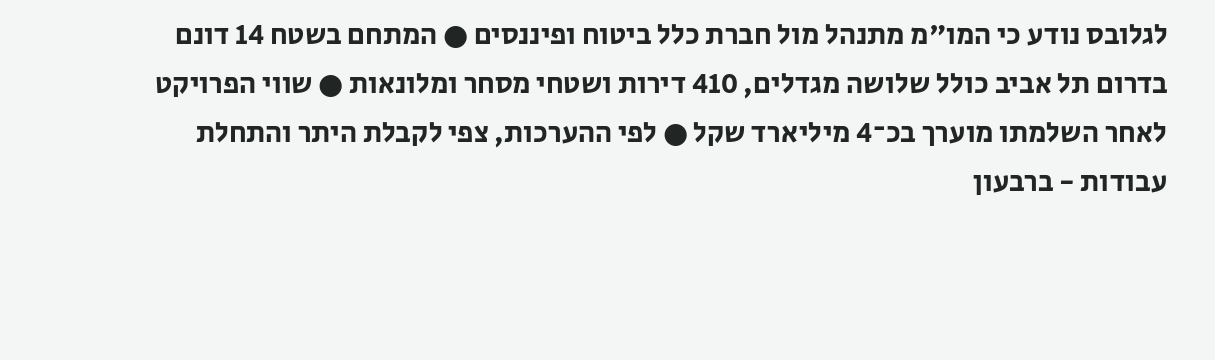לגלובס נודע כי המו"מ מתנהל מול חברת כלל ביטוח ופיננסים ● המתחם בשטח 14 דונם בדרום תל אביב כולל שלושה מגדלים, 410 דירות ושטחי מסחר ומלונאות ● שווי הפרויקט לאחר השלמתו מוערך בכ־4 מיליארד שקל ● לפי ההערכות, צפי לקבלת היתר והתחלת עבודות - ברבעון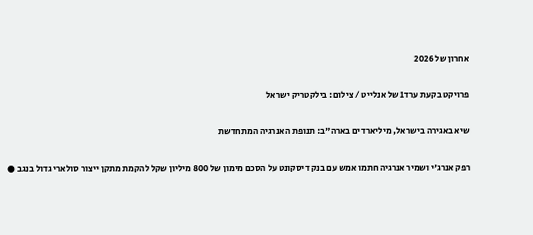אחרון של 2026

פרויקט בקעת ערד1 של אנלייט / צילום: בילקטריק ישראל

שיא באגירה בישראל, מיליארדים בארה"ב: תנופת האנרגיה המתחדשת

רפק אנרג'י ושמיר אנרגיה חתמו אמש עם בנק דיסקונט על הסכם מימון של 800 מיליון שקל להקמת מתקן ייצור סולארי גדול בנגב ●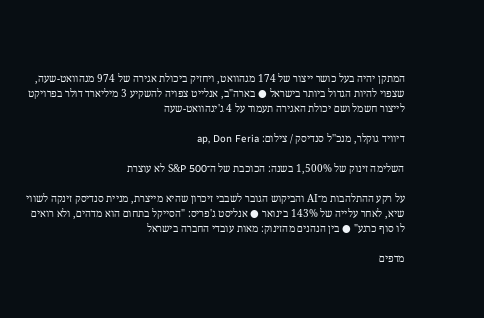המתקן יהיה בעל כושר ייצור של 174 מגהוואט, ויחזיק ביכולת אגירה של 974 מגהוואט-שעה, שצפוי להיות הגדול ביותר בישראל ● בארה"ב, אנלייט צפויה להשקיע 3 מיליארד דולר בפרויקט לייצור חשמל ושם יכולת האגירה תעמוד על 4 ג'יגהוואט-שעה

דיוויד גוקלר, מנכ''ל סנדיסק / צילום: ap, Don Feria

השלימה זינוק של 1,500% בשנה: הכוכבת של ה־S&P 500 לא עוצרת

על רקע ההתלהבות מ־AI והביקוש הגובר לשבבי זיכרון שהיא מייצרת, מניית סנדיסק זינקה לשווי שיא, לאחר עלייה של 143% בינואר ● אנליסט ג'פריס: "הסייקל בתחום הוא מדהים, ולא רואים לו סוף כרגע" ● בין הנהנים מהזינוק: מאות עובדי החברה בישראל

מדפים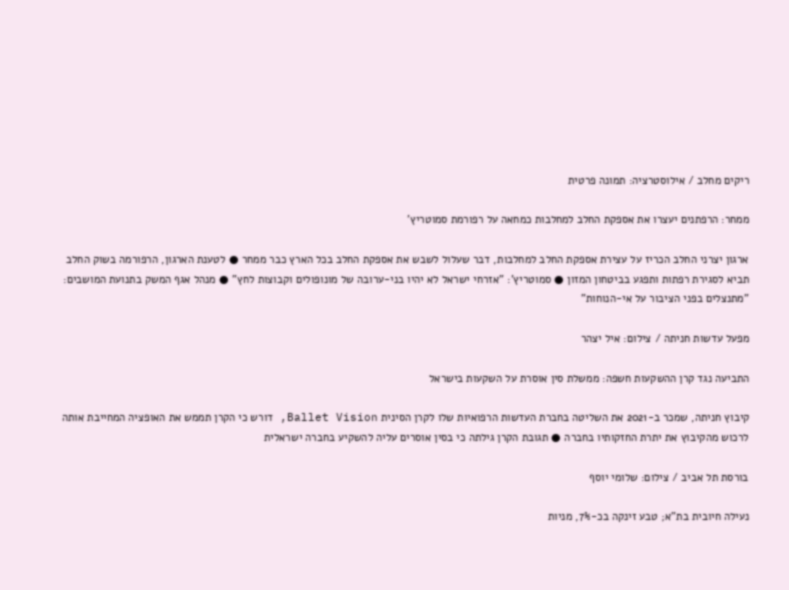ריקים מחלב / אילוסטרציה: תמונה פרטית

ממחר: הרפתנים יעצרו את אספקת החלב למחלבות כמחאה על רפורמת סמוטריץ'

ארגון יצרני החלב הכריז על עצירת אספקת החלב למחלבות, דבר שעלול לשבש את אספקת החלב בכל הארץ כבר ממחר ● לטענת הארגון, הרפורמה בשוק החלב תביא לסגירת רפתות ותפגע בביטחון המזון ● סמוטריץ': "אזרחי ישראל לא יהיו בני-ערובה של מונופולים וקבוצות לחץ" ● מנהל אגף המשק בתנועת המושבים: "מתנצלים בפני הציבור על אי-הנוחות"

מפעל עדשות חניתה / צילום: איל יצהר

התביעה נגד קרן ההשקעות חשפה: ממשלת סין אוסרת על השקעות בישראל

קיבוץ חניתה, שמכר ב-2021 את השליטה בחברת העדשות הרפואיות שלו לקרן הסינית Ballet Vision, דורש כי הקרן תממש את האופציה המחייבת אותה לרכוש מהקיבוץ את יתרת החזקותיו בחברה ● תגובת הקרן גילתה כי בסין אוסרים עליה להשקיע בחברה ישראלית

בורסת תל אביב / צילום: שלומי יוסף

נעילה חיובית בת"א; טבע זינקה בכ-7%, מניות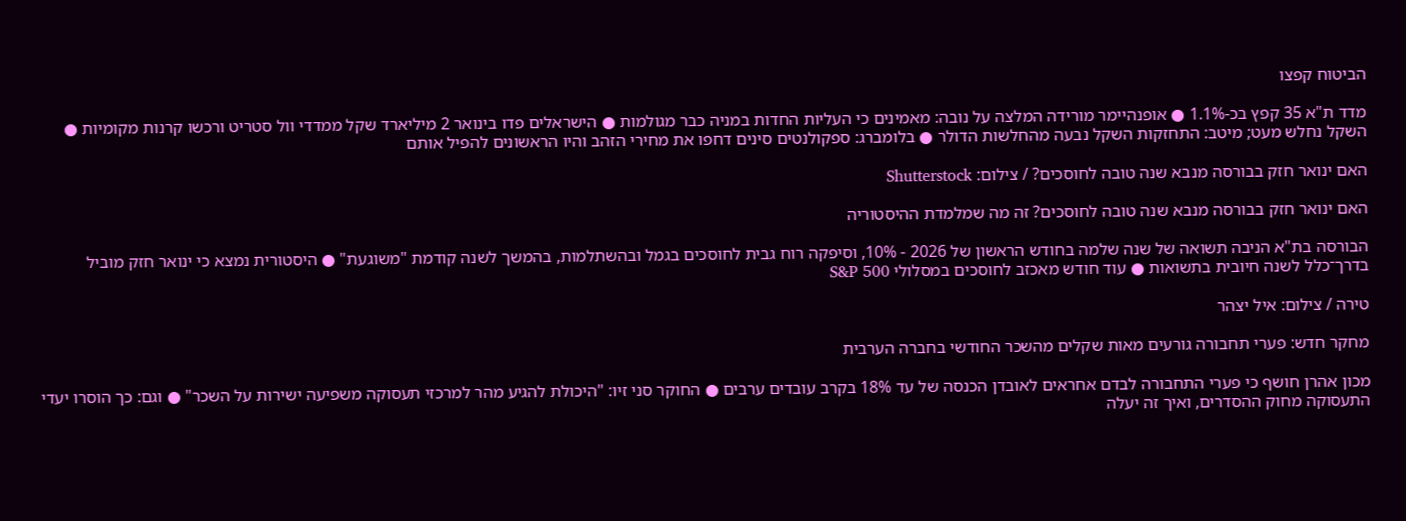הביטוח קפצו

מדד ת"א 35 קפץ בכ-1.1% ● אופנהיימר מורידה המלצה על נובה: מאמינים כי העליות החדות במניה כבר מגולמות ● הישראלים פדו בינואר 2 מיליארד שקל ממדדי וול סטריט ורכשו קרנות מקומיות ● השקל נחלש מעט; מיטב: התחזקות השקל נבעה מהחלשות הדולר ● בלומברג: ספקולנטים סינים דחפו את מחירי הזהב והיו הראשונים להפיל אותם

האם ינואר חזק בבורסה מנבא שנה טובה לחוסכים? / צילום: Shutterstock

האם ינואר חזק בבורסה מנבא שנה טובה לחוסכים? זה מה שמלמדת ההיסטוריה

הבורסה בת"א הניבה תשואה של שנה שלמה בחודש הראשון של 2026 - 10%, וסיפקה רוח גבית לחוסכים בגמל ובהשתלמות, בהמשך לשנה קודמת "משוגעת" ● היסטורית נמצא כי ינואר חזק מוביל בדרך־כלל לשנה חיובית בתשואות ● עוד חודש מאכזב לחוסכים במסלולי S&P 500

טירה / צילום: איל יצהר

מחקר חדש: פערי תחבורה גורעים מאות שקלים מהשכר החודשי בחברה הערבית

מכון אהרן חושף כי פערי התחבורה לבדם אחראים לאובדן הכנסה של עד 18% בקרב עובדים ערבים ● החוקר סני זיו: "היכולת להגיע מהר למרכזי תעסוקה משפיעה ישירות על השכר" ● וגם: כך הוסרו יעדי התעסוקה מחוק ההסדרים, ואיך זה יעלה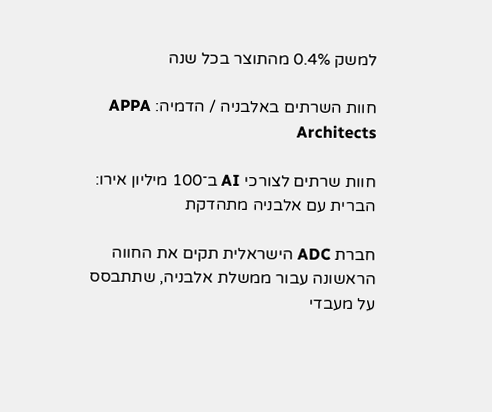למשק 0.4% מהתוצר בכל שנה

חוות השרתים באלבניה / הדמיה: APPA Architects

חוות שרתים לצורכי AI ב־100 מיליון אירו: הברית עם אלבניה מתהדקת

חברת ADC הישראלית תקים את החווה הראשונה עבור ממשלת אלבניה, שתתבסס על מעבדי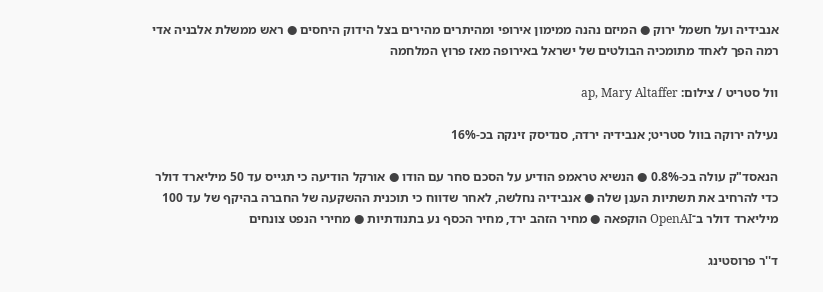אנבידיה ועל חשמל ירוק ● המיזם נהנה ממימון אירופי ומהיתרים מהירים בצל הידוק היחסים ● ראש ממשלת אלבניה אדי רמה הפך לאחד מתומכיה הבולטים של ישראל באירופה מאז פרוץ המלחמה

וול סטריט / צילום: ap, Mary Altaffer

נעילה ירוקה בוול סטריט; אנבידיה ירדה, סנדיסק זינקה בכ-16%

הנאסד"ק עולה בכ-0.8% ● הנשיא טראמפ הודיע על הסכם סחר עם הודו ● אורקל הודיעה כי תגייס עד 50 מיליארד דולר כדי להרחיב את תשתיות הענן שלה ● אנבידיה נחלשה, לאחר שדווח כי תוכנית ההשקעה של החברה בהיקף של עד 100 מיליארד דולר ב־OpenAI הוקפאה ● מחיר הזהב ירד, מחיר הכסף נע בתנודתיות ● מחירי הנפט צונחים

ד''ר פרוסטינג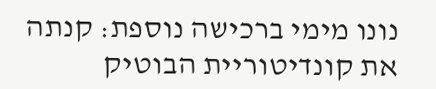נונו מימי ברכישה נוספת: קנתה את קונדיטוריית הבוטיק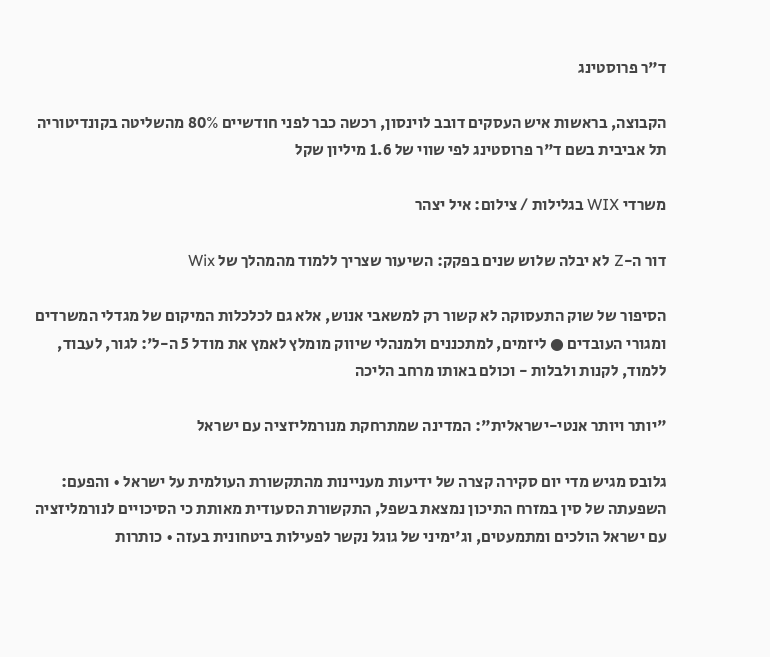ד"ר פרוסטינג

הקבוצה, בראשות איש העסקים דובב לוינסון, רכשה כבר לפני חודשיים 80% מהשליטה בקונדיטוריה תל אביבית בשם ד"ר פרוסטינג לפי שווי של 1.6 מיליון שקל

משרדי WIX בגלילות / צילום: איל יצהר

דור ה-Z לא יבלה שלוש שנים בפקק: השיעור שצריך ללמוד מהמהלך של Wix

הסיפור של שוק התעסוקה לא קשור רק למשאבי אנוש, אלא גם לכלכלות המיקום של מגדלי המשרדים ומגורי העובדים ● ליזמים, למתכננים ולמנהלי שיווק מומלץ לאמץ את מודל 5 ה-ל': לגור, לעבוד, ללמוד, לקנות ולבלות - וכולם באותו מרחב הליכה

"יותר ויותר אנטי-ישראלית": המדינה שמתרחקת מנורמליזציה עם ישראל

גלובס מגיש מדי יום סקירה קצרה של ידיעות מעניינות מהתקשורת העולמית על ישראל • והפעם: השפעתה של סין במזרח התיכון נמצאת בשפל, התקשורת הסעודית מאותת כי הסיכויים לנורמליזציה עם ישראל הולכים ומתמעטים, וג'ימיני של גוגל נקשר לפעילות ביטחונית בעזה • כותרות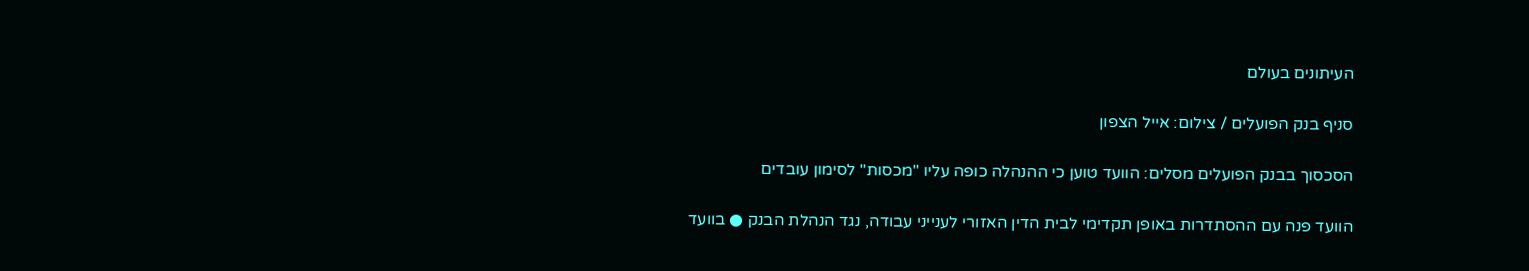העיתונים בעולם

סניף בנק הפועלים / צילום: אייל הצפון

הסכסוך בבנק הפועלים מסלים: הוועד טוען כי ההנהלה כופה עליו "מכסות" לסימון עובדים

הוועד פנה עם ההסתדרות באופן תקדימי לבית הדין האזורי לענייני עבודה, נגד הנהלת הבנק ● בוועד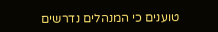טוענים כי המנהלים נדרשים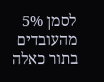לסמן 5% מהעובדים בתור כאלה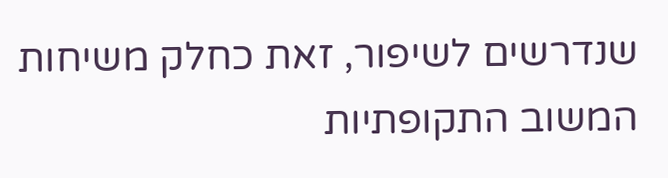שנדרשים לשיפור, זאת כחלק משיחות המשוב התקופתיות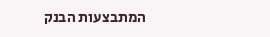המתבצעות הבנק